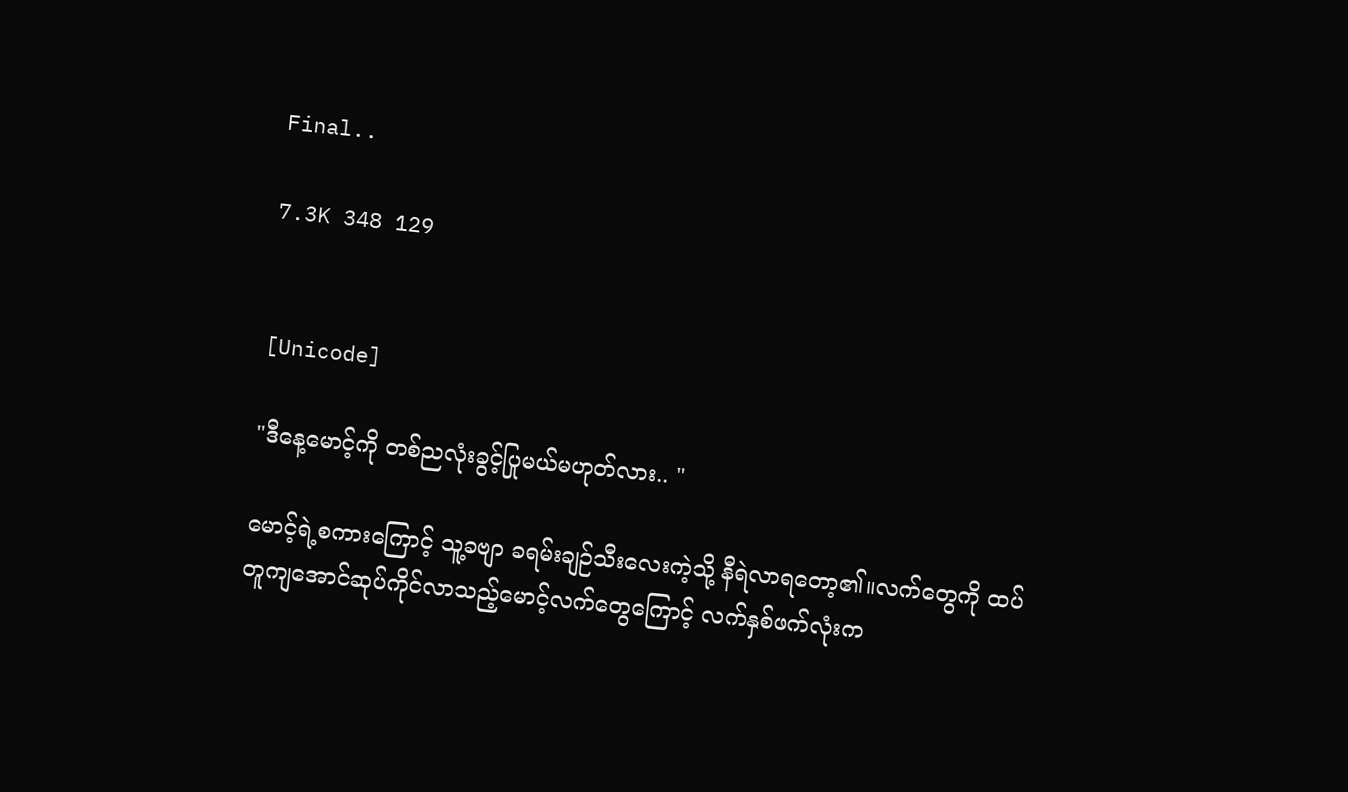Final..

7.3K 348 129


[Unicode]

"ဒီနေ့မောင့်ကို တစ်ညလုံးခွင့်ပြုမယ်မဟုတ်လား.. "

မောင့်ရဲ့စကားကြောင့် သူ့ခဗျာ ခရမ်းချဉ်သီးလေးကဲ့သို့ နီရဲလာရတော့၏။လက်တွေကို ထပ်တူကျအောင်ဆုပ်ကိုင်လာသည့်မောင့်လက်တွေကြောင့် လက်နှစ်ဖက်လုံးက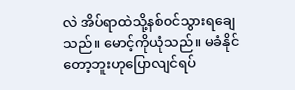လဲ အိပ်ရာထဲသို့နစ်၀င်သွားရချေသည်။ မောင့်ကိုယုံသည်။ မခံနိုင်တော့ဘူးဟုပြောလျင်ရပ်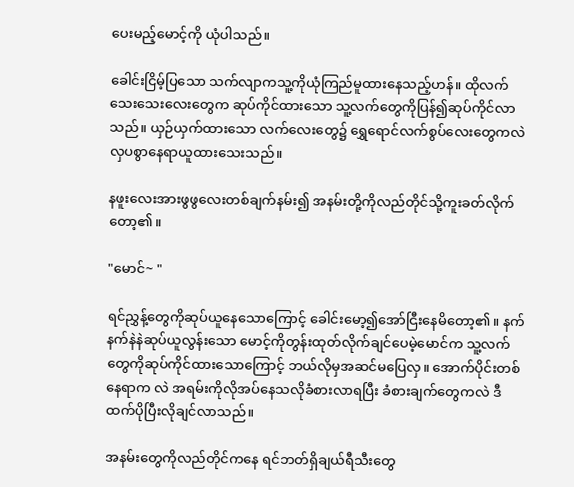ပေးမည့်မောင့်ကို ယုံပါသည်။

ခေါင်းငြိမ့်ပြသော သက်လျာကသူ့ကိုယုံကြည်မူထားနေသည့်ဟန်။ ထိုလက်သေးသေးလေးတွေက ဆုပ်ကိုင်ထားသော သူ့လက်တွေကိုပြန်၍ဆုပ်ကိုင်လာသည်။ ယှဉ်ယှက်ထားသော လက်လေးတွေ၌ ရွှေရောင်လက်စွပ်လေးတွေကလဲ လှပစွာနေရာယူထားသေးသည်။

နဖူးလေးအားဖွဖွလေးတစ်ချက်နမ်း၍ အနမ်းတို့ကိုလည်တိုင်သို့ကူးခတ်လိုက်တော့၏။

"မောင်~ "

ရင်ညွှန့်တွေကိုဆုပ်ယူနေသောကြောင့် ခေါင်းမော့၍အော်ငြီးနေမိတော့၏။ နက်နက်နဲနဲဆုပ်ယူလွန်းသော မောင့်ကိုတွန်းထုတ်လိုက်ချင်ပေမဲ့မောင်က သူ့လက်တွေကိုဆုပ်ကိုင်ထားသောကြောင့် ဘယ်လိုမှအဆင်မပြေလှ။ အောက်ပိုင်းတစ်နေရာက လဲ အရမ်းကိုလိုအပ်နေသလိုခံစားလာရပြီး ခံစားချက်တွေကလဲ ဒီထက်ပိုပြီးလိုချင်လာသည်။

အနမ်းတွေကိုလည်တိုင်ကနေ ရင်ဘတ်ရှိချယ်ရီသီးတွေ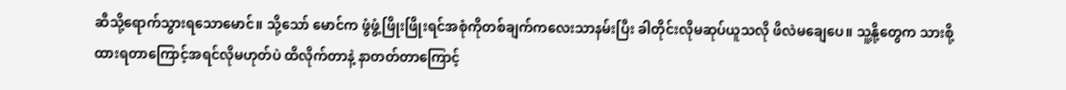ဆီသို့ရောက်သွားရသောမောင်။ သို့သော် မောင်က ဖွံဖွံ့ဖြိုးဖြိုးရင်အစုံကိုတစ်ချက်ကလေးသာနမ်းပြီး ခါတိုင်းလိုမဆုပ်ယူသလို ဖိလဲမချေပေ။ သူ့နို့တွေက သားစို့ထားရတာကြောင့်အရင်လိုမဟုတ်ပဲ ထိလိုက်တာနဲ့ နာတတ်တာကြောင့်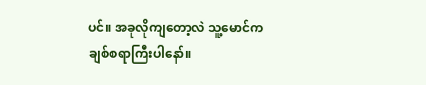ပင်။ အခုလိုကျတော့လဲ သူ့မောင်က ချစ်စရာကြီးပါနော်။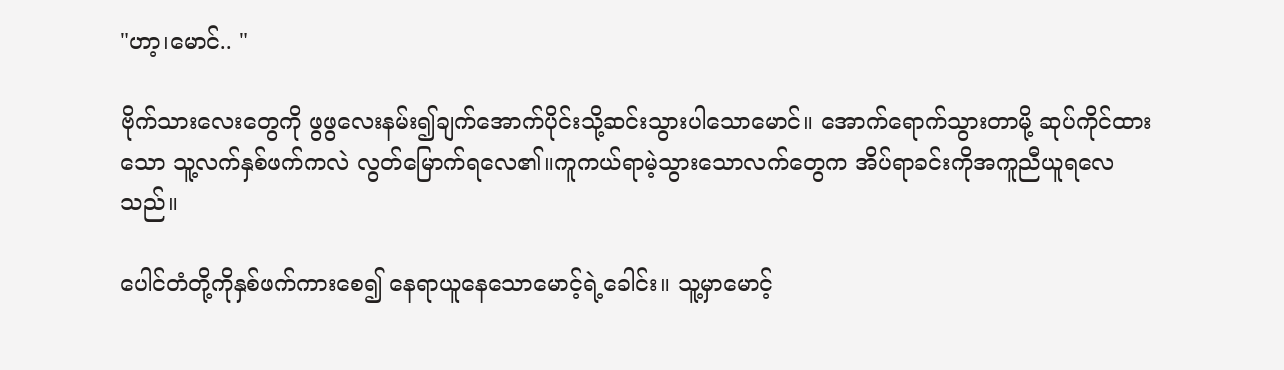"ဟာ့၊မောင်.. "

ဗိုက်သားလေးတွေကို ဖွဖွလေးနမ်း၍ချက်အောက်ပိုင်းသို့ဆင်းသွားပါသောမောင်။ အောက်ရောက်သွားတာမို့ ဆုပ်ကိုင်ထားသော သူ့လက်နှစ်ဖက်ကလဲ လွတ်မြောက်ရလေ၏။ကူကယ်ရာမဲ့သွားသောလက်တွေက အိပ်ရာခင်းကိုအကူညီယူရလေသည်။

ပေါင်တံတို့ကိုနှစ်ဖက်ကားစေ၍ နေရာယူနေသောမောင့်ရဲ့ခေါင်း။ သူ့မှာမောင့်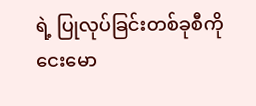ရဲ့ ပြုလုပ်ခြင်းတစ်ခုစီကို ငေးမော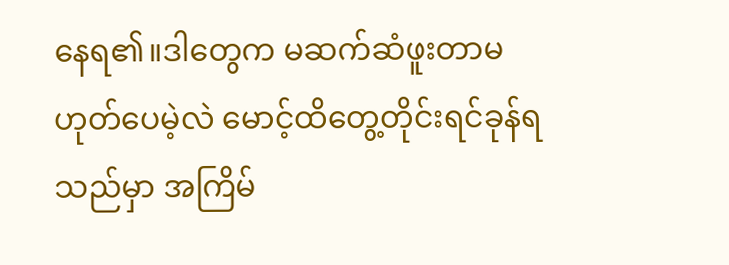နေရ၏။ဒါတွေက မဆက်ဆံဖူးတာမဟုတ်‌ပေမဲ့လဲ မောင့်ထိတွေ့တိုင်းရင်ခုန်ရသည်မှာ အကြိမ်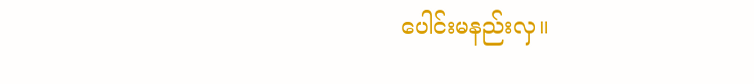ပေါင်းမနည်းလှ။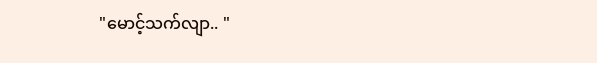"မောင့်သက်လျာ.. "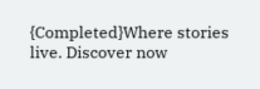{Completed}Where stories live. Discover now